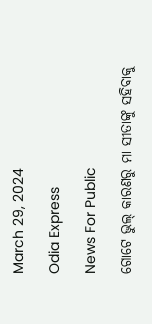March 29, 2024

Odia Express

News For Public

ଗୋଟେ ଭୁଲ୍ କାରଣରୁ ମା ସୀତାଙ୍କୁ ସହିବାକୁ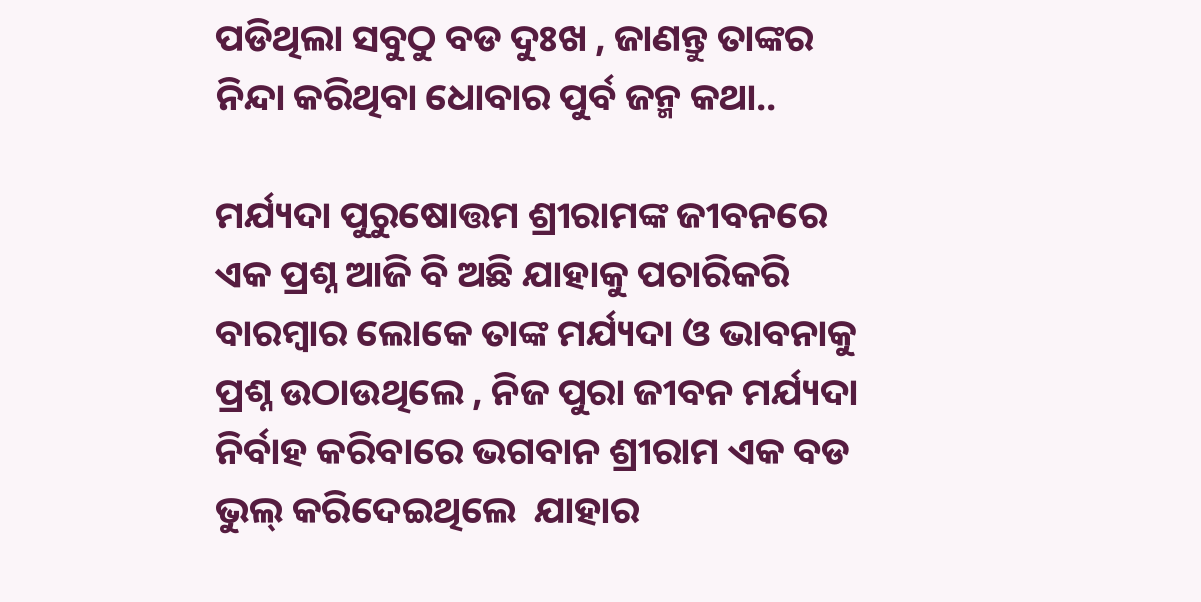ପଡିଥିଲା ସବୁଠୁ ବଡ ଦୁଃଖ , ଜାଣନ୍ତୁ ତାଙ୍କର ନିନ୍ଦା କରିଥିବା ଧୋବାର ପୁର୍ବ ଜନ୍ମ କଥା..

ମର୍ଯ୍ୟଦା ପୁରୁଷୋତ୍ତମ ଶ୍ରୀରାମଙ୍କ ଜୀବନରେ ଏକ ପ୍ରଶ୍ନ ଆଜି ବି ଅଛି ଯାହାକୁ ପଚାରିକରି ବାରମ୍ବାର ଲୋକେ ତାଙ୍କ ମର୍ଯ୍ୟଦା ଓ ଭାବନାକୁ ପ୍ରଶ୍ନ ଉଠାଉଥିଲେ , ନିଜ ପୁରା ଜୀବନ ମର୍ଯ୍ୟଦା ନିର୍ବାହ କରିବାରେ ଭଗବାନ ଶ୍ରୀରାମ ଏକ ବଡ ଭୁଲ୍ କରିଦେଇଥିଲେ  ଯାହାର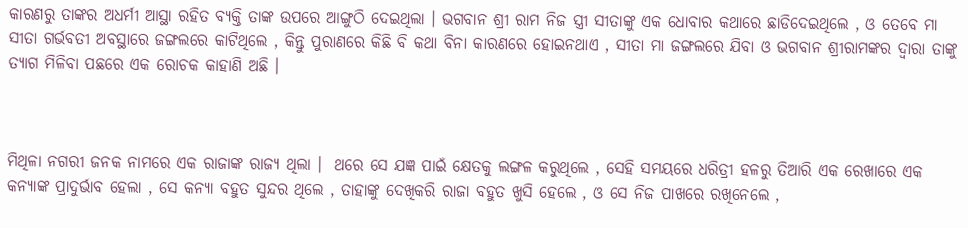କାରଣରୁ ତାଙ୍କର ଅଧର୍ମୀ ଆସ୍ଥା ରହିତ ବ୍ୟକ୍ତି ତାଙ୍କ ଉପରେ ଆଙ୍ଗୁଠି ଦେଇଥିଲା । ଭଗବାନ ଶ୍ରୀ ରାମ ନିଜ ସ୍ତ୍ରୀ ସୀତାଙ୍କୁ ଏକ ଧୋବାର କଥାରେ ଛାଡିଦେଇଥିଲେ , ଓ ତେବେ ମା ସୀତା ଗର୍ଭବତୀ ଅବସ୍ଥାରେ ଜଙ୍ଗଲରେ କାଟିଥିଲେ , କିନ୍ତୁ ପୁରାଣରେ କିଛି ବି କଥା ବିନା କାରଣରେ ହୋଇନଥାଏ , ସୀତା ମା ଜଙ୍ଗଲରେ ଯିବା ଓ ଭଗବାନ ଶ୍ରୀରାମଙ୍କର ଦ୍ୱାରା ତାଙ୍କୁ ତ୍ୟାଗ ମିଳିବା ପଛରେ ଏକ ରୋଚକ କାହାଣି ଅଛି ।



ମିଥିଳା ନଗରୀ ଜନକ ନାମରେ ଏକ ରାଜାଙ୍କ ରାଜ୍ୟ ଥିଲା ।  ଥରେ ସେ ଯଜ୍ଞ ପାଇଁ କ୍ଷେତକୁ ଲଙ୍ଗଳ କରୁଥିଲେ , ସେହି ସମୟରେ ଧରିତ୍ରୀ ହଳରୁ ତିଆରି ଏକ ରେଖାରେ ଏକ କନ୍ୟାଙ୍କ ପ୍ରାଦୁର୍ଭାବ ହେଲା , ସେ କନ୍ୟା ବହୁତ ସୁନ୍ଦର ଥିଲେ , ତାହାଙ୍କୁ ଦେଖିକରି ରାଜା ବହୁତ ଖୁସି ହେଲେ , ଓ ସେ ନିଜ ପାଖରେ ରଖିନେଲେ ,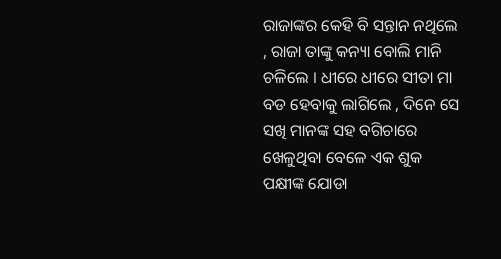ରାଜାଙ୍କର କେହି ବି ସନ୍ତାନ ନଥିଲେ , ରାଜା ତାଙ୍କୁ କନ୍ୟା ବୋଲି ମାନି ଚଳିଲେ । ଧୀରେ ଧୀରେ ସୀତା ମା ବଡ ହେବାକୁ ଲାଗିଲେ , ଦିନେ ସେ ସଖି ମାନଙ୍କ ସହ ବଗିଚାରେ ଖେଳୁଥିବା ବେଳେ ଏକ ଶୁକ ପକ୍ଷୀଙ୍କ ଯୋଡା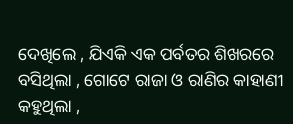ଦେଖିଲେ , ଯିଏକି ଏକ ପର୍ବତର ଶିଖରରେ ବସିଥିଲା , ଗୋଟେ ରାଜା ଓ ରାଣିର କାହାଣୀ କହୁଥିଲା ,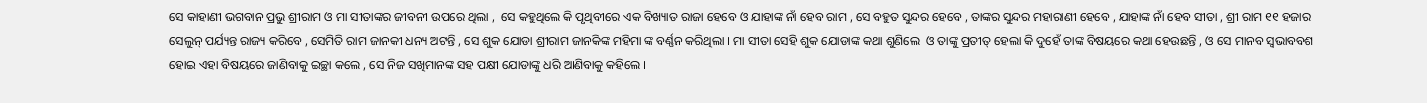ସେ କାହାଣୀ ଭଗବାନ ପ୍ରଭୁ ଶ୍ରୀରାମ ଓ ମା ସୀତାଙ୍କର ଜୀବନୀ ଉପରେ ଥିଲା ,  ସେ କହୁଥିଲେ କି ପୃଥିବୀରେ ଏକ ବିଖ୍ୟାତ ରାଜା ହେବେ ଓ ଯାହାଙ୍କ ନାଁ ହେବ ରାମ , ସେ ବହୁତ ସୁନ୍ଦର ହେବେ , ତାଙ୍କର ସୁନ୍ଦର ମହାରାଣୀ ହେବେ , ଯାହାଙ୍କ ନାଁ ହେବ ସୀତା , ଶ୍ରୀ ରାମ ୧୧ ହଜାର ସେଲୁନ୍ ପର୍ଯ୍ୟନ୍ତ ରାଜ୍ୟ କରିବେ , ସେମିତି ରାମ ଜାନକୀ ଧନ୍ୟ ଅଟନ୍ତି , ସେ ଶୁକ ଯୋଡା ଶ୍ରୀରାମ ଜାନକିଙ୍କ ମହିମା ଙ୍କ ବର୍ଣ୍ଣନ କରିଥିଲା । ମା ସୀତା ସେହି ଶୁକ ଯୋଡାଙ୍କ କଥା ଶୁଣିଲେ  ଓ ତାଙ୍କୁ ପ୍ରତୀତ୍ ହେଲା କି ଦୁହେଁ ତାଙ୍କ ବିଷୟରେ କଥା ହେଉଛନ୍ତି , ଓ ସେ ମାନବ ସ୍ୱଭାବବଶ ହୋଇ ଏହା ବିଷୟରେ ଜାଣିବାକୁ ଇଚ୍ଛା କଲେ , ସେ ନିଜ ସଖିମାନଙ୍କ ସହ ପକ୍ଷୀ ଯୋଡାଙ୍କୁ ଧରି ଆଣିବାକୁ କହିଲେ ।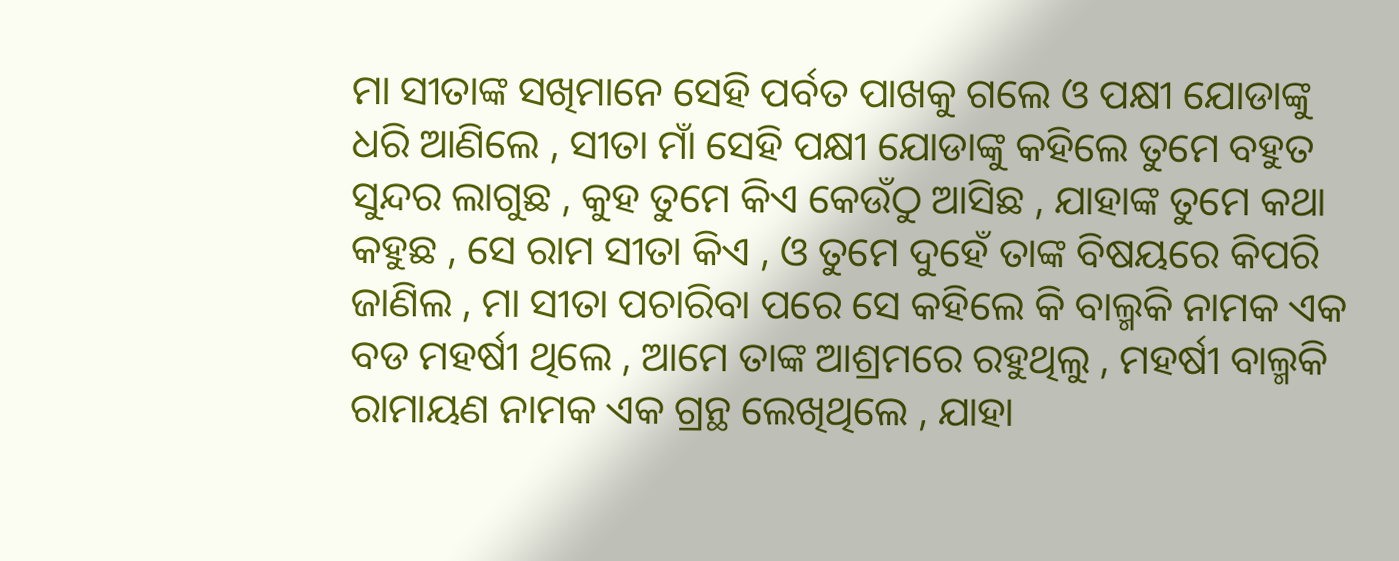ମା ସୀତାଙ୍କ ସଖିମାନେ ସେହି ପର୍ବତ ପାଖକୁ ଗଲେ ଓ ପକ୍ଷୀ ଯୋଡାଙ୍କୁ ଧରି ଆଣିଲେ , ସୀତା ମାଁ ସେହି ପକ୍ଷୀ ଯୋଡାଙ୍କୁ କହିଲେ ତୁମେ ବହୁତ ସୁନ୍ଦର ଲାଗୁଛ , କୁହ ତୁମେ କିଏ କେଉଁଠୁ ଆସିଛ , ଯାହାଙ୍କ ତୁମେ କଥା କହୁଛ , ସେ ରାମ ସୀତା କିଏ , ଓ ତୁମେ ଦୁହେଁ ତାଙ୍କ ବିଷୟରେ କିପରି ଜାଣିଲ , ମା ସୀତା ପଚାରିବା ପରେ ସେ କହିଲେ କି ବାଲ୍ମକି ନାମକ ଏକ ବଡ ମହର୍ଷୀ ଥିଲେ , ଆମେ ତାଙ୍କ ଆଶ୍ରମରେ ରହୁଥିଲୁ , ମହର୍ଷୀ ବାଲ୍ମକି ରାମାୟଣ ନାମକ ଏକ ଗ୍ରନ୍ଥ ଲେଖିଥିଲେ , ଯାହା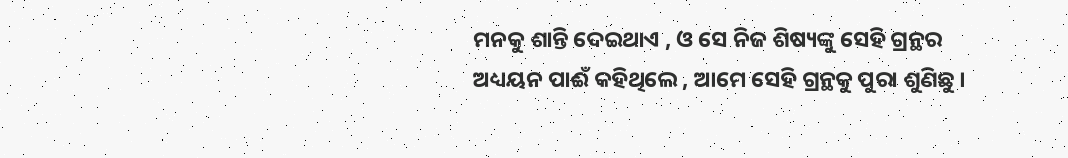ମନକୁ ଶାନ୍ତି ଦେଇଥାଏ , ଓ ସେ ନିଜ ଶିଷ୍ୟଙ୍କୁ ସେହି ଗ୍ରନ୍ଥର ଅଧ୍ୟୟନ ପାଈଁ କହିଥିଲେ , ଆମେ ସେହି ଗ୍ରନ୍ଥକୁ ପୁରା ଶୁଣିଛୁ ।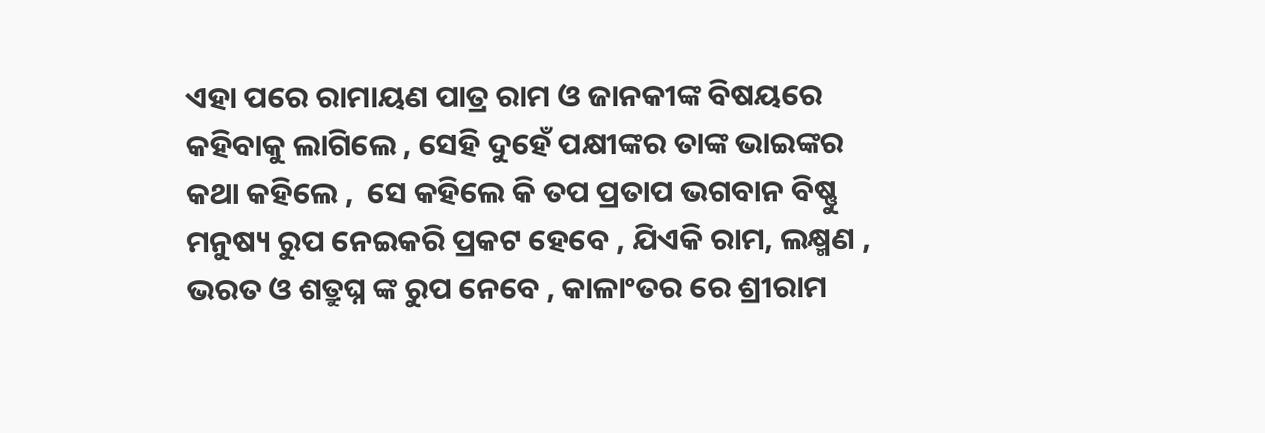ଏହା ପରେ ରାମାୟଣ ପାତ୍ର ରାମ ଓ ଜାନକୀଙ୍କ ବିଷୟରେ କହିବାକୁ ଲାଗିଲେ , ସେହି ଦୁହେଁ ପକ୍ଷୀଙ୍କର ତାଙ୍କ ଭାଇଙ୍କର କଥା କହିଲେ ,  ସେ କହିଲେ କି ତପ ପ୍ରତାପ ଭଗବାନ ବିଷ୍ଣୁ ମନୁଷ୍ୟ ରୁପ ନେଇକରି ପ୍ରକଟ ହେବେ , ଯିଏକି ରାମ, ଲକ୍ଷ୍ମଣ , ଭରତ ଓ ଶତ୍ରୁଘ୍ନ ଙ୍କ ରୁପ ନେବେ , କାଳାଂତର ରେ ଶ୍ରୀରାମ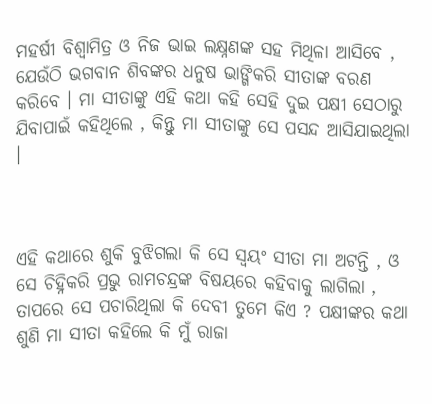ମହର୍ଷୀ ବିଶ୍ୱାମିତ୍ର ଓ ନିଜ ଭାଇ ଲକ୍ଷ୍ନଣଙ୍କ ସହ ମିଥିଳା ଆସିବେ , ଯେଉଁଠି ଭଗବାନ ଶିବଙ୍କର ଧନୁଷ ଭାଙ୍ଗିକରି ସୀତାଙ୍କ ବରଣ କରିବେ । ମା ସୀତାଙ୍କୁ ଏହି କଥା କହି ସେହି ଦୁଇ ପକ୍ଷୀ ସେଠାରୁ ଯିବାପାଇଁ କହିଥିଲେ , କିନ୍ତୁ ମା ସୀତାଙ୍କୁ ସେ ପସନ୍ଦ ଆସିଯାଇଥିଲା ।



ଏହି କଥାରେ ଶୁକି ବୁଝିଗଲା କି ସେ ସ୍ୱୟଂ ସୀତା ମା ଅଟନ୍ତି , ଓ ସେ ଚିହ୍ନିକରି ପ୍ରଭୁ ରାମଚନ୍ଦ୍ରଙ୍କ ବିଷୟରେ କହିବାକୁ ଲାଗିଲା , ତାପରେ ସେ ପଚାରିଥିଲା କି ଦେବୀ ତୁମେ କିଏ ? ପକ୍ଷୀଙ୍କର କଥା ଶୁଣି ମା ସୀତା କହିଲେ କି ମୁଁ ରାଜା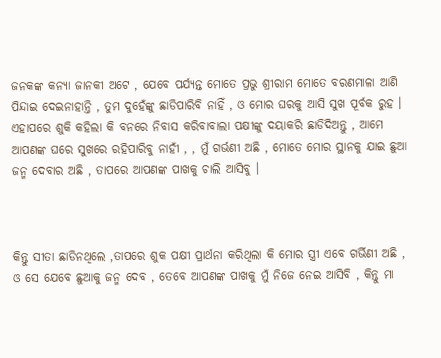ଜନକଙ୍କ କନ୍ୟା ଜାନକୀ ଅଟେ , ଯେବେ ପର୍ଯ୍ୟନ୍ତ ମୋତେ ପ୍ରଭୁ ଶ୍ରୀରାମ ମୋତେ ବରଣମାଳା ଆଣି ପିନ୍ଦାଇ ଦେଇନାହାନ୍ତି , ତୁମ ଦୁହେଁଙ୍କୁ ଛାଡିପାରିବି ନାହିଁ , ଓ ମୋର ଘରକୁ ଆସି ସୁଖ ପୂର୍ବକ ରୁହ । ଏହାପରେ ଶୁକି କହିଲା କି ବନରେ ନିବାସ କରିବାବାଲା ପକ୍ଷୀଙ୍କୁ ଦୟାକରି ଛାଡିଦିଅନ୍ତୁ , ଆମେ ଆପଣଙ୍କ ଘରେ ସୁଖରେ ରହିପାରିବୁ ନାହୀଁ , , ମୁଁ ଗର୍ଭଣୀ ଅଛି , ମୋତେ ମୋର ସ୍ଥାନକୁ ଯାଇ ଛୁଆ ଜନ୍ମ ଦେବାର ଅଛି , ତାପରେ ଆପଣଙ୍କ ପାଖକୁ ଚାଲି ଆସିବୁ ।



କିନ୍ତୁ ସୀତା ଛାଡିନଥିଲେ ,ତାପରେ ଶୁକ ପକ୍ଷୀ ପ୍ରାର୍ଥନା କରିଥିଲା କି ମୋର ସ୍ତ୍ରୀ ଏବେ ଗର୍ଭିଣୀ ଅଛି ,  ଓ ସେ ଯେବେ ଛୁଆକୁ ଜନ୍ମ ଦେବ , ତେବେ ଆପଣଙ୍କ ପାଖକୁ ମୁଁ ନିଜେ ନେଇ ଆସିବି , କିନ୍ତୁ ମା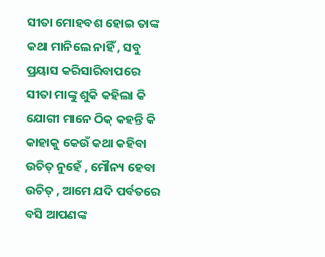ସୀତା ମୋହବଶ ହୋଇ ତାଙ୍କ କଥା ମାନିଲେ ନାହିଁ , ସବୁ ପ୍ରୟାସ କରିସାରିବାପରେ ସୀତା ମାଙ୍କୁ ଶୁକି କହିଲା କି ଯୋଗୀ ମାନେ ଠିକ୍ କହନ୍ତି କି କାହାକୁ କେଉଁ କଥା କହିବା ଉଚିତ୍ ନୁହେଁ , ମୌନ୍ୟ ହେବା ଉଚିତ୍ , ଆମେ ଯଦି ପର୍ବତରେ ବସି ଆପଣଙ୍କ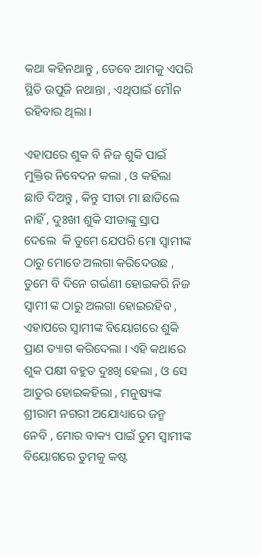କଥା କହିନଥାନ୍ତୁ , ତେବେ ଆମକୁ ଏପରି ସ୍ଥିତି ଉପୁଜି ନଥାନ୍ତା , ଏଥିପାଇଁ ମୌନ ରହିବାର ଥିଲା ।

ଏହାପରେ ଶୁକ ବି ନିଜ ଶୁକି ପାଇଁ ମୁକ୍ତିର ନିବେଦନ କଲା , ଓ କହିଲା ଛାଡି ଦିଅନ୍ତୁ , କିନ୍ତୁ ସୀତା ମା ଛାଡିଲେ ନାହିଁ , ଦୁଃଖୀ ଶୁକି ସୀତାଙ୍କୁ ସ୍ରାପ ଦେଲେ  କି ତୁମେ ଯେପରି ମୋ ସ୍ୱାମୀଙ୍କ ଠାରୁ ମୋତେ ଅଲଗା କରିଦେଉଛ , ତୁମେ ବି ଦିନେ ଗର୍ଭଣୀ ହୋଇକରି ନିଜ ସ୍ୱାମୀ ଙ୍କ ଠାରୁ ଅଲଗା ହୋଇରହିବ , ଏହାପରେ ସ୍ୱାମୀଙ୍କ ବିୟୋଗରେ ଶୁକି ପ୍ରାଣ ତ୍ୟାଗ କରିଦେଲା । ଏହି କଥାରେ ଶୁକ ପକ୍ଷୀ ବହୁତ ଦୁଃଖି ହେଲା , ଓ ସେ ଆତୁର ହୋଇକହିଲା , ମନୁଷ୍ୟଙ୍କ ଶ୍ରୀରାମ ନଗରୀ ଅଯୋଧ୍ୟାରେ ଜନ୍ମ ନେବି , ମୋର ବାକ୍ୟ ପାଇଁ ତୁମ ସ୍ୱାମୀଙ୍କ ବିୟୋଗରେ ତୁମକୁ କଷ୍ଟ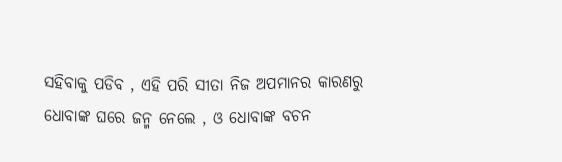ସହିବାକୁ ପଡିବ , ଏହି ପରି ସୀତା ନିଜ ଅପମାନର କାରଣରୁ ଧୋବାଙ୍କ ଘରେ ଜନ୍ମ ନେଲେ , ଓ ଧୋବାଙ୍କ ବଚନ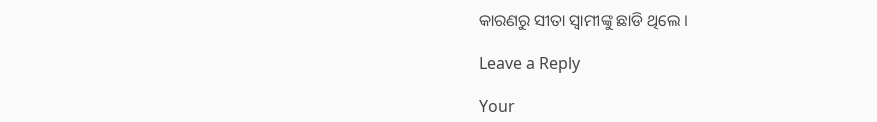କାରଣରୁ ସୀତା ସ୍ୱାମୀଙ୍କୁ ଛାଡି ଥିଲେ ।

Leave a Reply

Your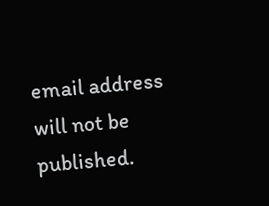email address will not be published.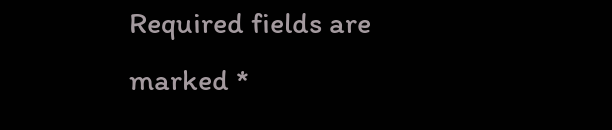Required fields are marked *